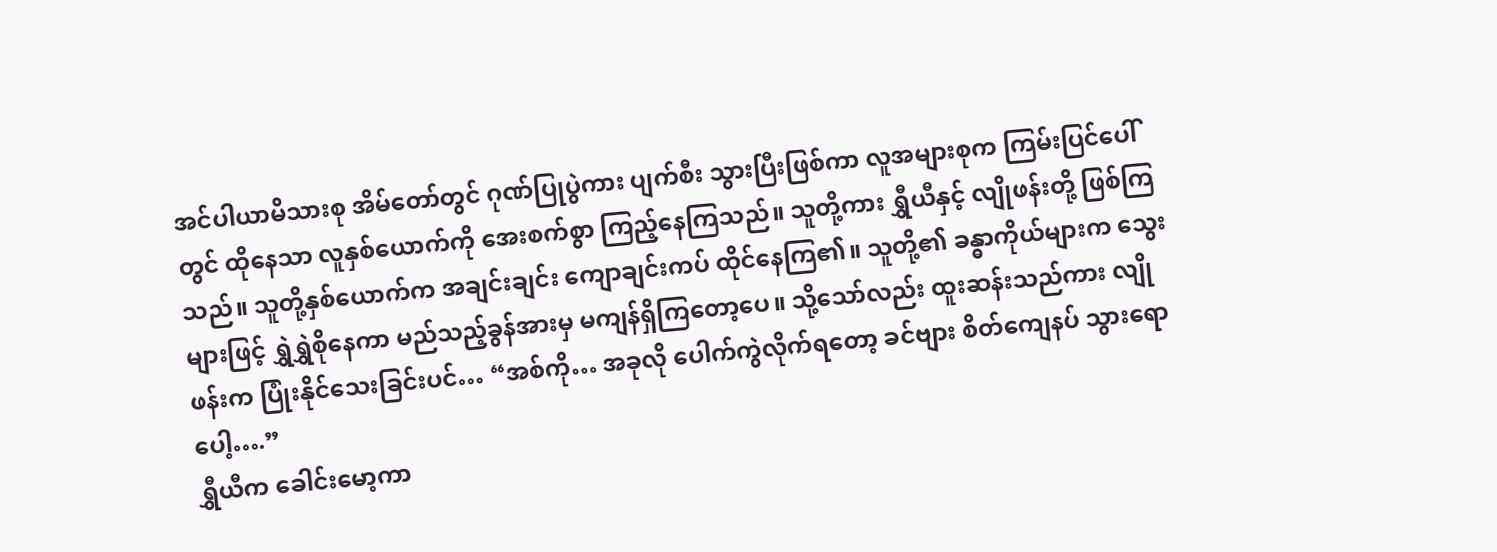အင်ပါယာမိသားစု အိမ်တော်တွင် ဂုဏ်ပြုပွဲကား ပျက်စီး သွားပြီးဖြစ်ကာ လူအများစုက ကြမ်းပြင်ပေါ်တွင် ထိုနေသာ လူနှစ်ယောက်ကို အေးစက်စွာ ကြည့်နေကြသည်။ သူတို့ကား ရွှီယီနှင့် လျိုဖန်းတို့ ဖြစ်ကြသည်။ သူတို့နှစ်ယောက်က အချင်းချင်း ကျောချင်းကပ် ထိုင်နေကြ၏။ သူတို့၏ ခန္ဓာကိုယ်များက သွေးများဖြင့် ရွှဲရွှဲစိုနေကာ မည်သည့်ခွန်အားမှ မကျန်ရှိကြတော့ပေ။ သို့သော်လည်း ထူးဆန်းသည်ကား လျိုဖန်းက ပြုံးနိုင်သေးခြင်းပင်… “အစ်ကို… အခုလို ပေါက်ကွဲလိုက်ရတော့ ခင်ဗျား စိတ်ကျေနပ် သွားရောပေါ့….”
ရွှီယီက ခေါင်းမော့ကာ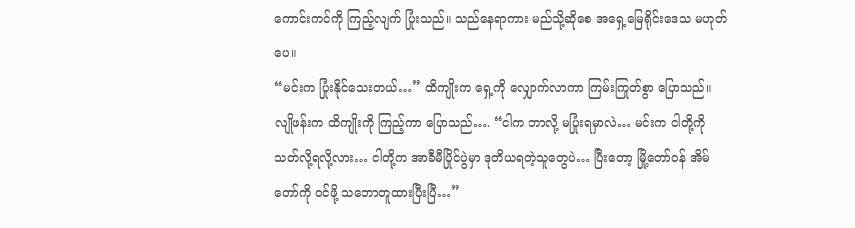ကောင်းကင်ကို ကြည့်လျက် ပြုံးသည်။ သည်နေရာကား မည်သို့ဆိုစေ အရှေ့မြေရိုင်းဒေသ မဟုတ်ပေ။
“မင်းက ပြုံးနိုင်သေးတယ်…” ထိကျိုးက ရှေ့ကို လျှောက်လာကာ ကြမ်းကြုတ်စွာ ပြောသည်။ လျိုဖန်းက ထိကျိုးကို ကြည့်ကာ ပြောသည်…. “ငါက ဘာလို့ မပြုံးရမှာလဲ… မင်းက ငါတို့ကို သတ်လို့ရလို့လား… ငါတို့က အာခီမီပြိုင်ပွဲမှာ ဒုတိယရတဲ့သူတွေပဲ… ပြီးတော့ မြို့တော်ဝန် အိမ်တော်ကို ဝင်ဖို့ သဘောတူထားပြီးပြီ…”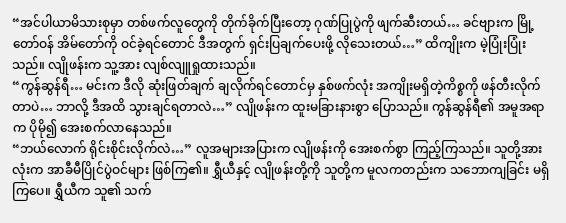“အင်ပါယာမိသားစုမှာ တစ်ဖက်လူတွေကို တိုက်ခိုက်ပြီးတော့ ဂုဏ်ပြုပွဲကို ဖျက်ဆီးတယ်… ခင်ဗျားက မြို့တော်ဝန် အိမ်တော်ကို ဝင်ခဲ့ရင်တောင် ဒီအတွက် ရှင်းပြချက်ပေးဖို့ လိုသေးတယ်…” ထိကျိုးက မဲ့ပြုံးပြုံးသည်။ လျိုဖန်းက သူ့အား လျစ်လျူရှုထားသည်။
“ကွန်ဆွန်ရီ… မင်းက ဒီလို ဆုံးဖြတ်ချက် ချလိုက်ရင်တောင်မှ နှစ်ဖက်လုံး အကျိုးမရှိတဲ့ကိစ္စကို ဖန်တီးလိုက်တာပဲ… ဘာလို့ ဒီအထိ သွားချင်ရတာလဲ…” လျိုဖန်းက ထူးမခြားနားစွာ ပြောသည်။ ကွန်ဆွန်ရီ၏ အမူအရာက ပိုမို၍ အေးစက်လာနေသည်။
“ဘယ်လောက် ရိုင်းစိုင်းလိုက်လဲ…” လူအများအပြားက လျိုဖန်းကို အေးစက်စွာ ကြည့်ကြသည်။ သူတို့အားလုံးက အာခီမီပြိုင်ပွဲဝင်များ ဖြစ်ကြ၏။ ရွှီယီနှင့် လျိုဖန်းတို့ကို သူတို့က မူလကတည်းက သဘောကျခြင်း မရှိကြပေ။ ရွှီယီက သူ၏ သက်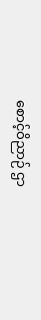စောင့်ဝိညာဉ် ဌာ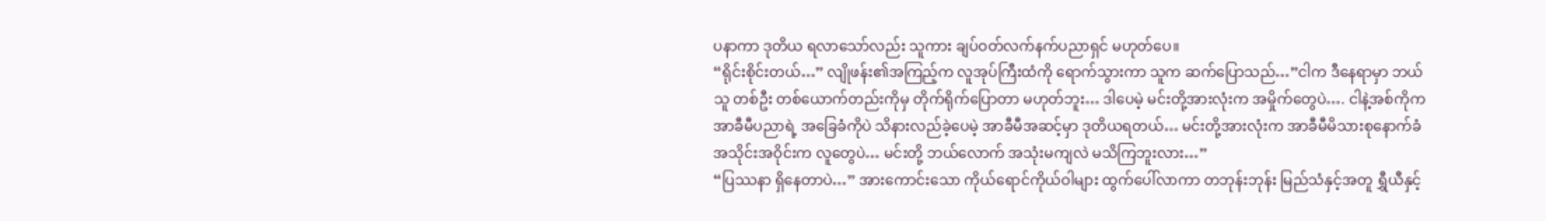ပနာကာ ဒုတိယ ရလာသော်လည်း သူကား ချပ်ဝတ်လက်နက်ပညာရှင် မဟုတ်ပေ။
“ရိုင်းစိုင်းတယ်…” လျိုဖန်း၏အကြည့်က လူအုပ်ကြီးထံကို ရောက်သွားကာ သူက ဆက်ပြောသည်…”ငါက ဒီနေရာမှာ ဘယ်သူ တစ်ဦး တစ်ယောက်တည်းကိုမှ တိုက်ရိုက်ပြောတာ မဟုတ်ဘူး… ဒါပေမဲ့ မင်းတို့အားလုံးက အမှိုက်တွေပဲ…. ငါနဲ့အစ်ကိုက အာခီမီပညာရဲ့ အခြေခံကိုပဲ သိနားလည်ခဲ့ပေမဲ့ အာခီမီအဆင့်မှာ ဒုတိယရတယ်… မင်းတို့အားလုံးက အာခီမီမိသားစုနောက်ခံ အသိုင်းအဝိုင်းက လူတွေပဲ… မင်းတို့ ဘယ်လောက် အသုံးမကျလဲ မသိကြဘူးလား…”
“ပြဿနာ ရှိနေတာပဲ…” အားကောင်းသော ကိုယ်ရောင်ကိုယ်ဝါများ ထွက်ပေါ်လာကာ တဘုန်းဘုန်း မြည်သံနှင့်အတူ ရွှီယီနှင့်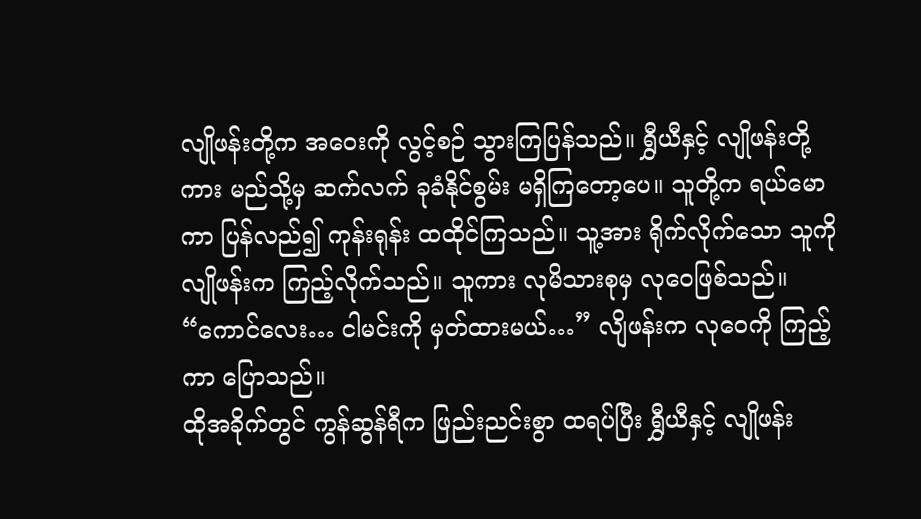လျိုဖန်းတို့က အဝေးကို လွင့်စဉ် သွားကြပြန်သည်။ ရွှီယီနှင့် လျိုဖန်းတို့ကား မည်သို့မှ ဆက်လက် ခုခံနိုင်စွမ်း မရှိကြတော့ပေ။ သူတို့က ရယ်မောကာ ပြန်လည်၍ ကုန်းရုန်း ထထိုင်ကြသည်။ သူ့အား ရိုက်လိုက်သော သူကို လျိုဖန်းက ကြည့်လိုက်သည်။ သူကား လုမိသားစုမှ လုဝေဖြစ်သည်။
“ကောင်လေး… ငါမင်းကို မှတ်ထားမယ်…” လျိဖန်းက လုဝေကို ကြည့်ကာ ပြောသည်။
ထိုအခိုက်တွင် ကွန်ဆွန်ရီက ဖြည်းညင်းစွာ ထရပ်ပြီး ရွှီယီနှင့် လျိုဖန်း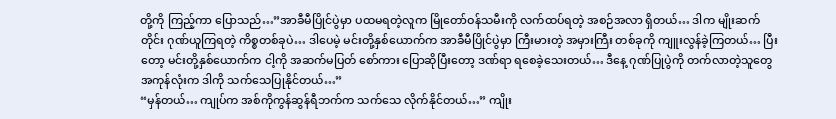တို့ကို ကြည့်ကာ ပြောသည်…”အာခီမီပြိုင်ပွဲမှာ ပထမရတဲ့လူက မြိုတော်ဝန်သမီးကို လက်ထပ်ရတဲ့ အစဉ်အလာ ရှိတယ်… ဒါက မျိုးဆက်တိုင်း ဂုဏ်ယူကြရတဲ့ ကိစ္စတစ်ခုပဲ… ဒါပေမဲ့ မင်းတို့နှစ်ယောက်က အာခီမီပြိုင်ပွဲမှာ ကြီးမားတဲ့ အမှားကြီး တစ်ခုကို ကျူးလွန်ခဲ့ကြတယ်… ပြီးတော့ မင်းတို့နှစ်ယောက်က ငါ့ကို အဆက်မပြတ် စော်ကား ပြောဆိုပြီးတော့ ဒဏ်ရာ ရစေခဲ့သေးတယ်… ဒီနေ့ ဂုဏ်ပြုပွဲကို တက်လာတဲ့သူတွေ အကုန်လုံးက ဒါကို သက်သေပြုနိုင်တယ်…”
“မှန်တယ်… ကျုပ်က အစ်ကိုကွန်ဆွန်ရီဘက်က သက်သေ လိုက်နိုင်တယ်…” ကျိုး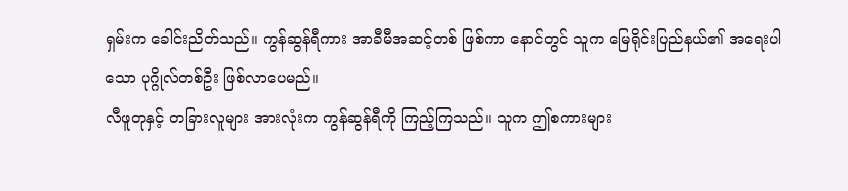ရှမ်းက ခေါင်းညိတ်သည်။ ကွန်ဆွန်ရီကား အာခီမီအဆင့်တစ် ဖြစ်ကာ နောင်တွင် သူက မြေရိုင်းပြည်နယ်၏ အရေးပါသော ပုဂ္ဂိုလ်တစ်ဦး ဖြစ်လာပေမည်။
လီဖူတုနှင့် တခြားလူများ အားလုံးက ကွန်ဆွန်ရီကို ကြည့်ကြသည်။ သူက ဤစကားများ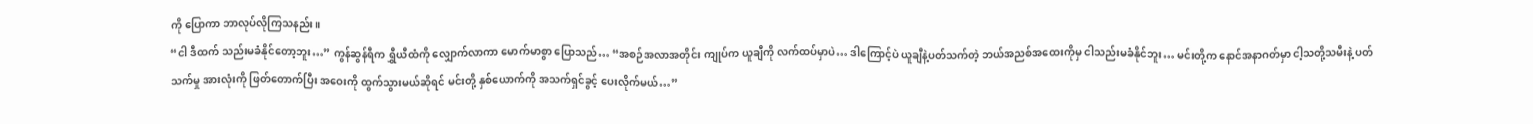ကို ပြောကာ ဘာလုပ်လိုကြသနည်း။
“ငါ ဒီထက် သည်းမခံနိုင်တော့ဘူး…” ကွန်ဆွန်ရီက ရွှီယီထံကို လျှောက်လာကာ မောက်မာစွာ ပြောသည်… “အစဉ်အလာအတိုင်း ကျုပ်က ယူချီကို လက်ထပ်မှာပဲ… ဒါကြောင့်ပဲ ယူချီနဲ့ပတ်သက်တဲ့ ဘယ်အညစ်အထေးကိုမှ ငါသည်းမခံနိုင်ဘူး… မင်းတို့က နောင်အနာဂတ်မှာ ငါ့သတို့သမီးနဲ့ ပတ်သက်မှု အားလုံးကို ဖြတ်တောက်ပြီး အဝေးကို ထွက်သွားမယ်ဆိုရင် မင်းတို့ နှစ်ယောက်ကို အသက်ရှင်ခွင့် ပေးလိုက်မယ်…”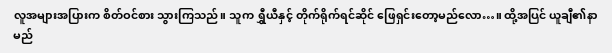လူအများအပြားက စိတ်ဝင်စား သွားကြသည်။ သူက ရွှီယီနှင့် တိုက်ရိုက်ရင်ဆိုင် ဖြေရှင်းတော့မည်လော…။ ထို့အပြင် ယူချီ၏နာမည်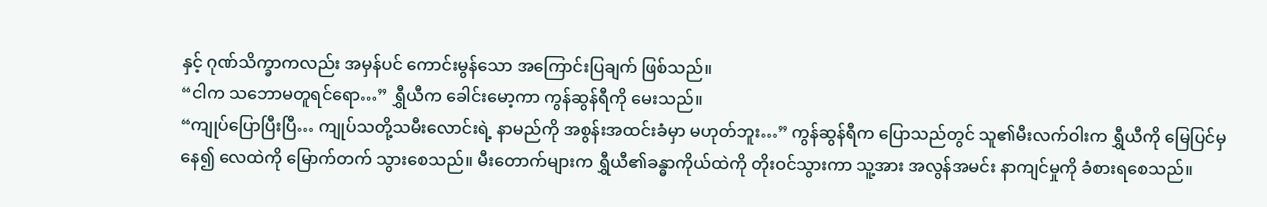နှင့် ဂုဏ်သိက္ခာကလည်း အမှန်ပင် ကောင်းမွန်သော အကြောင်းပြချက် ဖြစ်သည်။
“ငါက သဘောမတူရင်ရော…” ရွှီယီက ခေါင်းမော့ကာ ကွန်ဆွန်ရီကို မေးသည်။
“ကျုပ်ပြောပြီးပြီ… ကျုပ်သတို့သမီးလောင်းရဲ့ နာမည်ကို အစွန်းအထင်းခံမှာ မဟုတ်ဘူး…” ကွန်ဆွန်ရီက ပြောသည်တွင် သူ၏မီးလက်ဝါးက ရွှီယီကို မြေပြင်မှနေ၍ လေထဲကို မြောက်တက် သွားစေသည်။ မီးတောက်များက ရွှီယီ၏ခန္ဓာကိုယ်ထဲကို တိုးဝင်သွားကာ သူ့အား အလွန်အမင်း နာကျင်မှုကို ခံစားရစေသည်။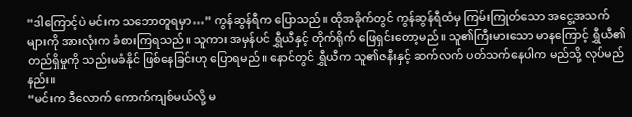“ဒါကြောင့်ပဲ မင်းက သဘောတူရမှာ…” ကွန်ဆွန်ရီက ပြောသည်။ ထိုအခိုက်တွင် ကွန်ဆွန်ရီထံမှ ကြမ်းကြုတ်သော အငွေ့အသက်များကို အားလုံးက ခံစားကြရသည်။ သူကား အမှန်ပင် ရွှီယီနှင့် တိုက်ရိုက် ဖြေရှင်းတော့မည်။ သူ၏ကြီးမားသော မာနကြောင့် ရွှီယီ၏တည်ရှိမှုကို သည်းမခံနိုင် ဖြစ်နေခြင်းဟု ပြောရမည်။ နောင်တွင် ရွှီယီက သူ၏ဇနီးနှင့် ဆက်လက် ပတ်သက်နေပါက မည်သို့ လုပ်မည်နည်း။
“မင်းက ဒီလောက် ကောက်ကျစ်မယ်လို့ မ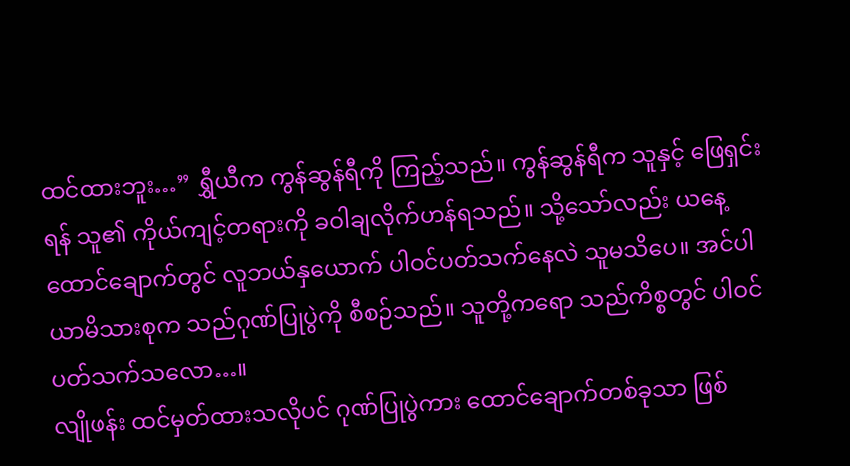ထင်ထားဘူး…” ရွှီယီက ကွန်ဆွန်ရီကို ကြည့်သည်။ ကွန်ဆွန်ရီက သူနှင့် ဖြေရှင်းရန် သူ၏ ကိုယ်ကျင့်တရားကို ခဝါချလိုက်ဟန်ရသည်။ သို့သော်လည်း ယနေ့ ထောင်ချောက်တွင် လူဘယ်နှယောက် ပါဝင်ပတ်သက်နေလဲ သူမသိပေ။ အင်ပါယာမိသားစုက သည်ဂုဏ်ပြုပွဲကို စီစဉ်သည်။ သူတို့ကရော သည်ကိစ္စတွင် ပါဝင်ပတ်သက်သလော…။
လျိုဖန်း ထင်မှတ်ထားသလိုပင် ဂုဏ်ပြုပွဲကား ထောင်ချောက်တစ်ခုသာ ဖြစ်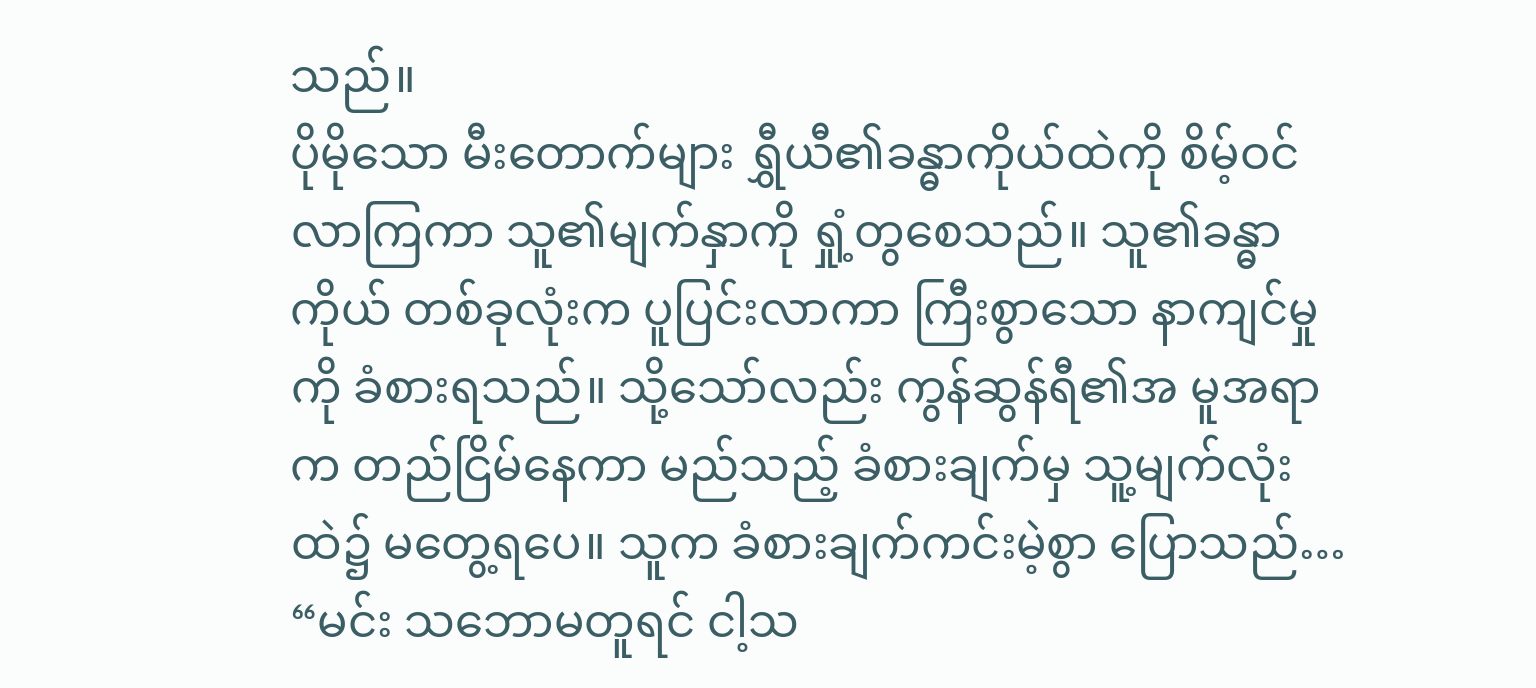သည်။
ပိုမိုသော မီးတောက်များ ရွှီယီ၏ခန္ဓာကိုယ်ထဲကို စိမ့်ဝင်လာကြကာ သူ၏မျက်နှာကို ရှုံ့တွစေသည်။ သူ၏ခန္ဓာကိုယ် တစ်ခုလုံးက ပူပြင်းလာကာ ကြီးစွာသော နာကျင်မှုကို ခံစားရသည်။ သို့သော်လည်း ကွန်ဆွန်ရီ၏အ မူအရာက တည်ငြိမ်နေကာ မည်သည့် ခံစားချက်မှ သူ့မျက်လုံးထဲ၌ မတွေ့ရပေ။ သူက ခံစားချက်ကင်းမဲ့စွာ ပြောသည်… “မင်း သဘောမတူရင် ငါ့သ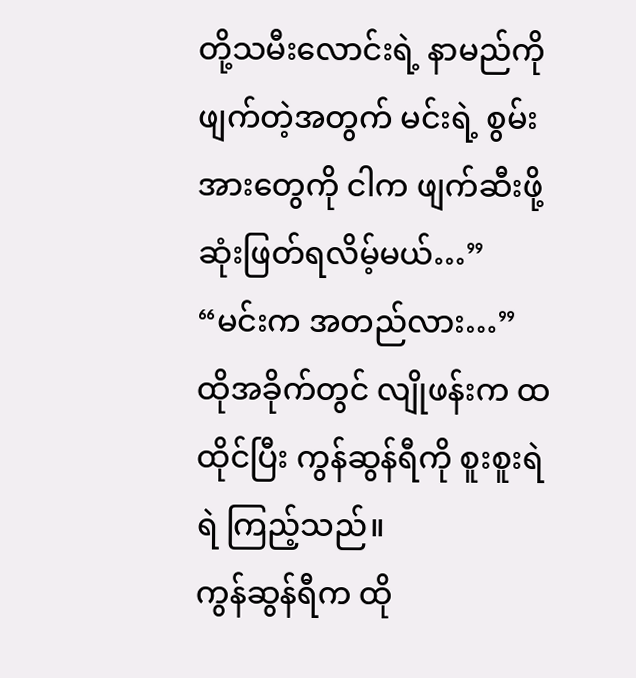တို့သမီးလောင်းရဲ့ နာမည်ကို ဖျက်တဲ့အတွက် မင်းရဲ့ စွမ်းအားတွေကို ငါက ဖျက်ဆီးဖို့ ဆုံးဖြတ်ရလိမ့်မယ်…”
“မင်းက အတည်လား…” ထိုအခိုက်တွင် လျိုဖန်းက ထထိုင်ပြီး ကွန်ဆွန်ရီကို စူးစူးရဲရဲ ကြည့်သည်။
ကွန်ဆွန်ရီက ထို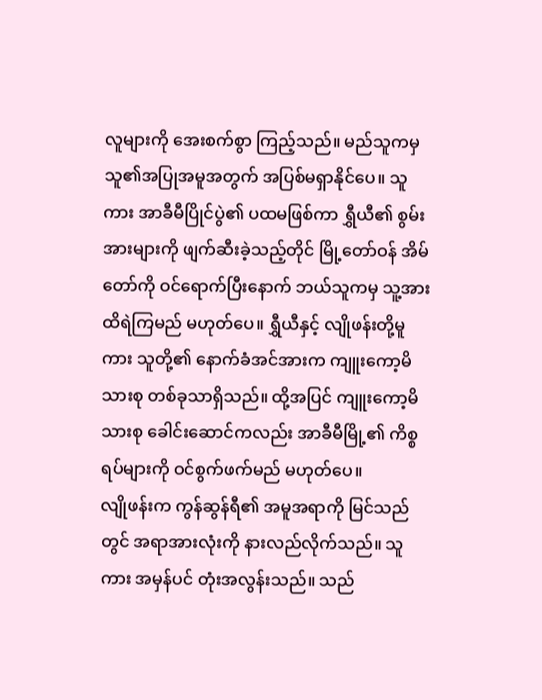လူများကို အေးစက်စွာ ကြည့်သည်။ မည်သူကမှ သူ၏အပြုအမူအတွက် အပြစ်မရှာနိုင်ပေ။ သူကား အာခီမီပြိုင်ပွဲ၏ ပထမဖြစ်ကာ ရွှီယီ၏ စွမ်းအားများကို ဖျက်ဆီးခဲ့သည့်တိုင် မြို့တော်ဝန် အိမ်တော်ကို ဝင်ရောက်ပြီးနောက် ဘယ်သူကမှ သူ့အား ထိရဲကြမည် မဟုတ်ပေ။ ရွှီယီနှင့် လျိုဖန်းတို့မူကား သူတို့၏ နောက်ခံအင်အားက ကျူးကော့မိသားစု တစ်ခုသာရှိသည်။ ထို့အပြင် ကျူးကော့မိသားစု ခေါင်းဆောင်ကလည်း အာခီမီမြို့၏ ကိစ္စရပ်များကို ဝင်စွက်ဖက်မည် မဟုတ်ပေ။
လျိုဖန်းက ကွန်ဆွန်ရီ၏ အမူအရာကို မြင်သည်တွင် အရာအားလုံးကို နားလည်လိုက်သည်။ သူကား အမှန်ပင် တုံးအလွန်းသည်။ သည်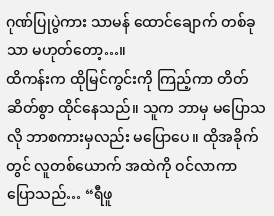ဂုဏ်ပြုပွဲကား သာမန် ထောင်ချောက် တစ်ခုသာ မဟုတ်တော့…။
ထိကန်းက ထိုမြင်ကွင်းကို ကြည့်ကာ တိတ်ဆိတ်စွာ ထိုင်နေသည်။ သူက ဘာမှ မပြောသလို ဘာစကားမှလည်း မပြောပေ။ ထိုအခိုက်တွင် လူတစ်ယောက် အထဲကို ဝင်လာကာ ပြောသည်… “ရီဖူ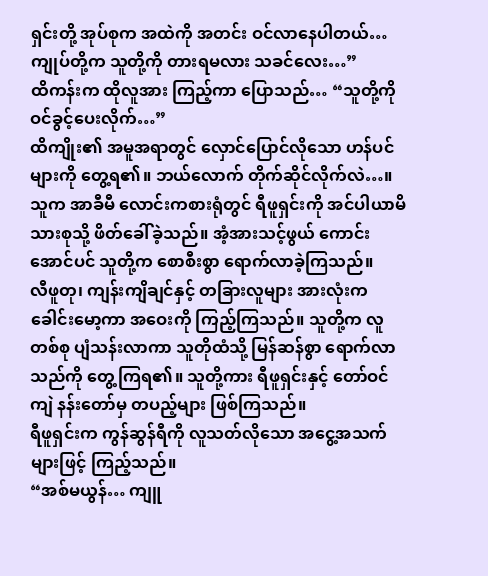ရှင်းတို့ အုပ်စုက အထဲကို အတင်း ဝင်လာနေပါတယ်… ကျုပ်တို့က သူတို့ကို တားရမလား သခင်လေး…”
ထိကန်းက ထိုလူအား ကြည့်ကာ ပြောသည်… “သူတို့ကို ဝင်ခွင့်ပေးလိုက်…”
ထိကျိုး၏ အမူအရာတွင် လှောင်ပြောင်လိုသော ဟန်ပင်များကို တွေ့ရ၏။ ဘယ်လောက် တိုက်ဆိုင်လိုက်လဲ…။ သူက အာခီမီ လောင်းကစားရုံတွင် ရီဖူရှင်းကို အင်ပါယာမိသားစုသို့ ဖိတ်ခေါ်ခဲ့သည်။ အံ့အားသင့်ဖွယ် ကောင်းအောင်ပင် သူတို့က စောစီးစွာ ရောက်လာခဲ့ကြသည်။
လီဖူတု၊ ကျန်းကျိချင်နှင့် တခြားလူများ အားလုံးက ခေါင်းမော့ကာ အဝေးကို ကြည့်ကြသည်။ သူတို့က လူတစ်စု ပျံသန်းလာကာ သူတိုထံသို့ မြန်ဆန်စွာ ရောက်လာသည်ကို တွေ့ကြရ၏။ သူတို့ကား ရီဖူရှင်းနှင့် တော်ဝင်ကျဲ နန်းတော်မှ တပည့်များ ဖြစ်ကြသည်။
ရီဖူရှင်းက ကွန်ဆွန်ရီကို လူသတ်လိုသော အငွေ့အသက်များဖြင့် ကြည့်သည်။
“အစ်မယွန်… ကျူ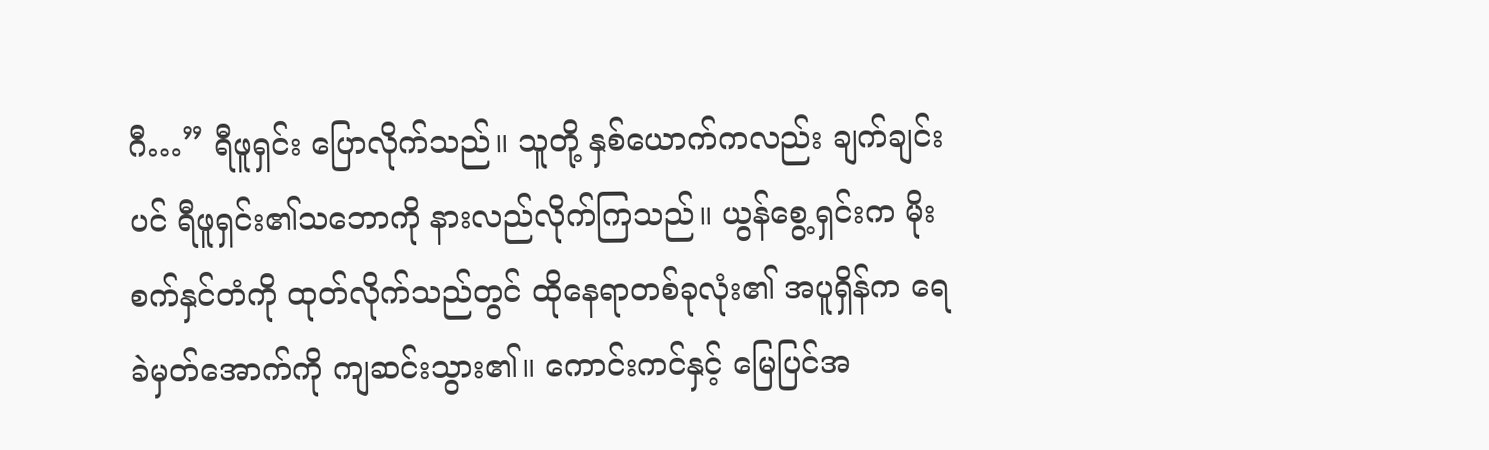ဂီ…” ရီဖူရှင်း ပြောလိုက်သည်။ သူတို့ နှစ်ယောက်ကလည်း ချက်ချင်းပင် ရီဖူရှင်း၏သဘောကို နားလည်လိုက်ကြသည်။ ယွန်စွေ့ရှင်းက မိုးစက်နှင်တံကို ထုတ်လိုက်သည်တွင် ထိုနေရာတစ်ခုလုံး၏ အပူရှိန်က ရေခဲမှတ်အောက်ကို ကျဆင်းသွား၏။ ကောင်းကင်နှင့် မြေပြင်အ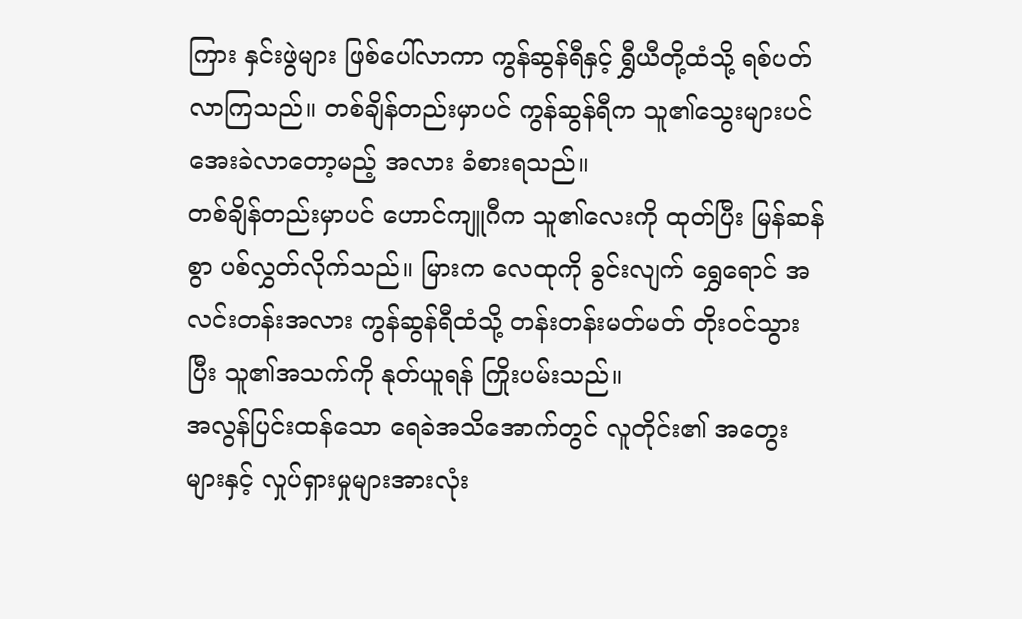ကြား နှင်းဖွဲများ ဖြစ်ပေါ်လာကာ ကွန်ဆွန်ရီနှင့် ရွှီယီတို့ထံသို့ ရစ်ပတ်လာကြသည်။ တစ်ချိန်တည်းမှာပင် ကွန်ဆွန်ရီက သူ၏သွေးများပင် အေးခဲလာတော့မည့် အလား ခံစားရသည်။
တစ်ချိန်တည်းမှာပင် ဟောင်ကျူဂီက သူ၏လေးကို ထုတ်ပြီး မြန်ဆန်စွာ ပစ်လွှတ်လိုက်သည်။ မြားက လေထုကို ခွင်းလျက် ရွှေရောင် အလင်းတန်းအလား ကွန်ဆွန်ရီထံသို့ တန်းတန်းမတ်မတ် တိုးဝင်သွားပြီး သူ၏အသက်ကို နုတ်ယူရန် ကြိုးပမ်းသည်။
အလွန်ပြင်းထန်သော ရေခဲအသိအောက်တွင် လူတိုင်း၏ အတွေးများနှင့် လှုပ်ရှားမှုများအားလုံး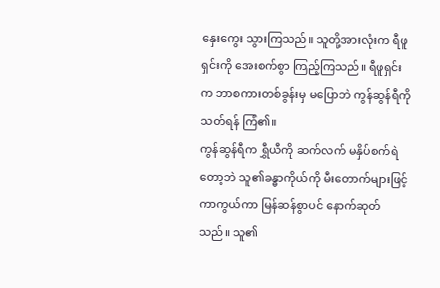နှေးကွေး သွားကြသည်။ သူတို့အားလုံးက ရီဖူရှင်းကို အေးစက်စွာ ကြည့်ကြသည်။ ရီဖူရှင်းက ဘာစကားတစ်ခွန်းမှ မပြောဘဲ ကွန်ဆွန်ရီကို သတ်ရန် ကြံ၏။
ကွန်ဆွန်ရီက ရွှီယီကို ဆက်လက် မနှိပ်စက်ရဲတော့ဘဲ သူ၏ခန္ဓာကိုယ်ကို မီးတောက်များဖြင့် ကာကွယ်ကာ မြန်ဆန်စွာပင် နောက်ဆုတ်သည်။ သူ၏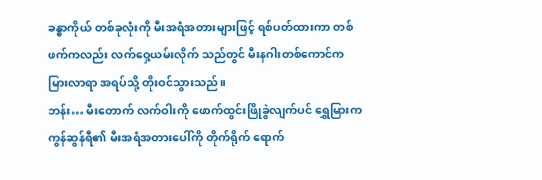ခန္ဓာကိုယ် တစ်ခုလုံးကို မီးအရံအတားများဖြင့် ရစ်ပတ်ထားကာ တစ်ဖက်ကလည်း လက်ဝှေ့ယမ်းလိုက် သည်တွင် မီးနဂါးတစ်ကောင်က မြားလာရာ အရပ်သို့ တိုးဝင်သွားသည်။
ဘန်း… မီးတောက် လက်ဝါးကို ဖောက်ထွင်းဖြိုခွဲလျက်ပင် ရွှေမြားက ကွန်ဆွန်ရီ၏ မီးအရံအတားပေါ်ကို တိုက်ရိုက် ရောက်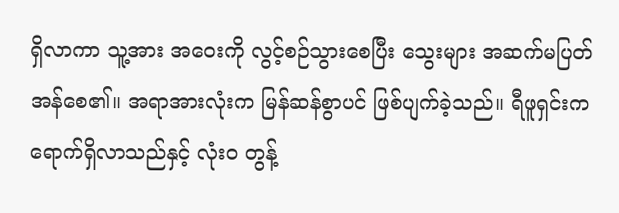ရှိလာကာ သူ့အား အဝေးကို လွင့်စဉ်သွားစေပြီး သွေးများ အဆက်မပြတ် အန်စေ၏။ အရာအားလုံးက မြန်ဆန်စွာပင် ဖြစ်ပျက်ခဲ့သည်။ ရီဖူရှင်းက ရောက်ရှိလာသည်နှင့် လုံးဝ တွန့်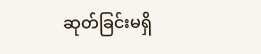ဆုတ်ခြင်းမရှိ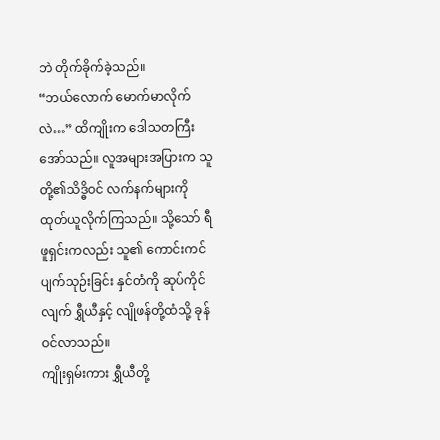ဘဲ တိုက်ခိုက်ခဲ့သည်။
“ဘယ်လောက် မောက်မာလိုက်လဲ…” ထိကျိုးက ဒေါသတကြီး အော်သည်။ လူအများအပြားက သူတို့၏သိဒ္ဓိဝင် လက်နက်များကို ထုတ်ယူလိုက်ကြသည်။ သို့သော် ရီဖူရှင်းကလည်း သူ၏ ကောင်းကင်ပျက်သုဉ်းခြင်း နှင်တံကို ဆုပ်ကိုင်လျက် ရွှီယီနှင့် လျိုဖန်တို့ထံသို့ ခုန်ဝင်လာသည်။
ကျိုးရှမ်းကား ရွှီယီတို့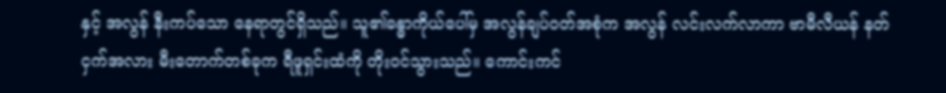နှင့် အလွန် နီးကပ်သော နေရာတွင်ရှိသည်။ သူ၏ခန္ဓာကိုယ်ပေါ်မှ အလွန်ချပ်ဝတ်အစုံက အလွန် လင်းလက်လာကာ ဗာမီလီယန် နတ်ငှက်အလား မီးတောက်တစ်ခုက ရီဖူရှင်းထံကို တိုးဝင်သွားသည်။ ကောင်းကင်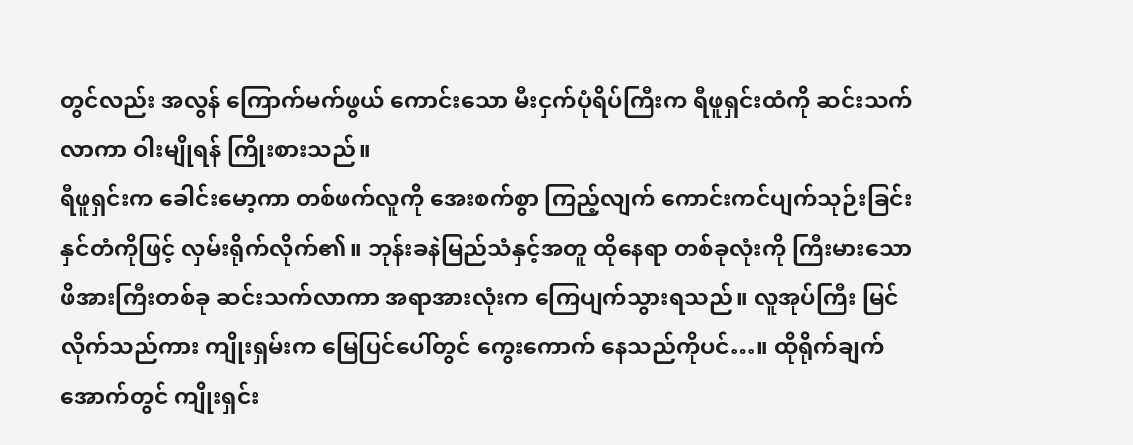တွင်လည်း အလွန် ကြောက်မက်ဖွယ် ကောင်းသော မီးငှက်ပုံရိပ်ကြီးက ရီဖူရှင်းထံကို ဆင်းသက်လာကာ ဝါးမျိုရန် ကြိုးစားသည်။
ရီဖူရှင်းက ခေါင်းမော့ကာ တစ်ဖက်လူကို အေးစက်စွာ ကြည့်လျက် ကောင်းကင်ပျက်သုဉ်းခြင်း နှင်တံကိုဖြင့် လှမ်းရိုက်လိုက်၏။ ဘုန်းခနဲမြည်သံနှင့်အတူ ထိုနေရာ တစ်ခုလုံးကို ကြီးမားသော ဖိအားကြီးတစ်ခု ဆင်းသက်လာကာ အရာအားလုံးက ကြေပျက်သွားရသည်။ လူအုပ်ကြီး မြင်လိုက်သည်ကား ကျိုးရှမ်းက မြေပြင်ပေါ်တွင် ကွေးကောက် နေသည်ကိုပင်…။ ထိုရိုက်ချက်အောက်တွင် ကျိုးရှင်း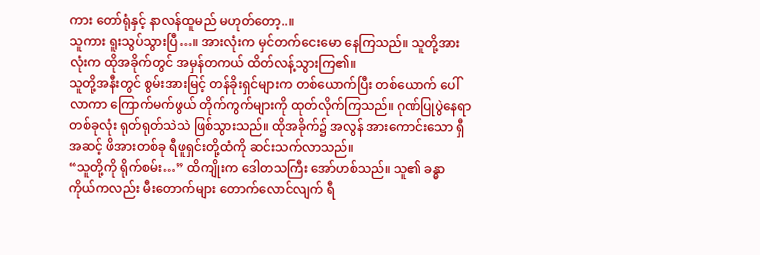ကား တော်ရုံနှင့် နာလန်ထူမည် မဟုတ်တော့..။
သူကား ရူးသွပ်သွားပြီ…။ အားလုံးက မှင်တက်ငေးမော နေကြသည်။ သူတို့အားလုံးက ထိုအခိုက်တွင် အမှန်တကယ် ထိတ်လန့်သွားကြ၏။
သူတို့အနီးတွင် စွမ်းအားမြင့် တန်ခိုးရှင်များက တစ်ယောက်ပြီး တစ်ယောက် ပေါ်လာကာ ကြောက်မက်ဖွယ် တိုက်ကွက်များကို ထုတ်လိုက်ကြသည်။ ဂုဏ်ပြုပွဲနေရာ တစ်ခုလုံး ရုတ်ရုတ်သဲသဲ ဖြစ်သွားသည်။ ထိုအခိုက်၌ အလွန် အားကောင်းသော ရှီအဆင့် ဖိအားတစ်ခု ရီဖူရှင်းတို့ထံကို ဆင်းသက်လာသည်။
“သူတို့ကို ရိုက်စမ်း…” ထိကျိုးက ဒေါတသကြီး အော်ဟစ်သည်။ သူ၏ ခန္ဓာကိုယ်ကလည်း မီးတောက်များ တောက်လောင်လျက် ရီ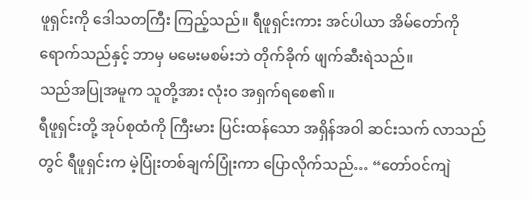ဖူရှင်းကို ဒေါသတကြီး ကြည့်သည်။ ရီဖူရှင်းကား အင်ပါယာ အိမ်တော်ကို ရောက်သည်နှင့် ဘာမှ မမေးမစမ်းဘဲ တိုက်ခိုက် ဖျက်ဆီးရဲသည်။
သည်အပြုအမူက သူတို့အား လုံးဝ အရှက်ရစေ၏။
ရီဖူရှင်းတို့ အုပ်စုထံကို ကြီးမား ပြင်းထန်သော အရှိန်အဝါ ဆင်းသက် လာသည်တွင် ရီဖူရှင်းက မဲ့ပြုံးတစ်ချက်ပြုံးကာ ပြောလိုက်သည်… “တော်ဝင်ကျဲ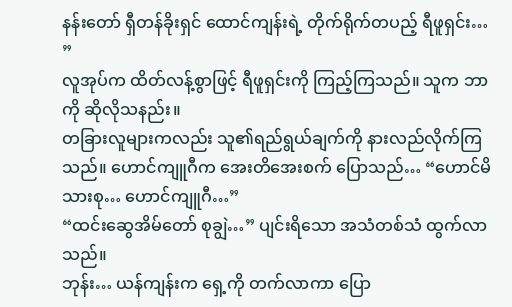နန်းတော် ရှီတန်ခိုးရှင် ထောင်ကျန်းရဲ့ တိုက်ရိုက်တပည့် ရီဖူရှင်း… ”
လူအုပ်က ထိတ်လန့်စွာဖြင့် ရီဖူရှင်းကို ကြည့်ကြသည်။ သူက ဘာကို ဆိုလိုသနည်း။
တခြားလူများကလည်း သူ၏ရည်ရွယ်ချက်ကို နားလည်လိုက်ကြသည်။ ဟောင်ကျူဂီက အေးတိအေးစက် ပြောသည်… “ဟောင်မိသားစု… ဟောင်ကျူဂီ…”
“ထင်းဆွေအိမ်တော် စုချွဲ…” ပျင်းရိသော အသံတစ်သံ ထွက်လာသည်။
ဘုန်း… ယန်ကျန်းက ရှေ့ကို တက်လာကာ ပြော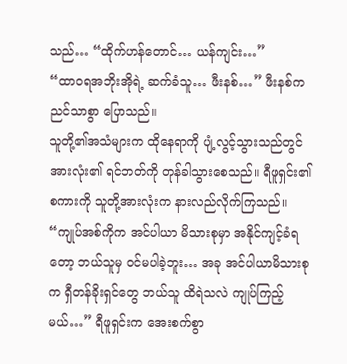သည်… “ထိုက်ဟန်တောင်… ယန်ကျင်း…”
“ထာဝရအဘိုးအိုရဲ့ ဆက်ခံသူ… ဖီးနစ်…” ဖီးနစ်က ညင်သာစွာ ပြောသည်။
သူတို့၏အသံများက ထိုနေရာကို ပျံ့လွင့်သွားသည်တွင် အားလုံး၏ ရင်ဘတ်ကို တုန်ခါသွားစေသည်။ ရီဖူရှင်း၏စကားကို သူတို့အားလုံးက နားလည်လိုက်ကြသည်။
“ကျုပ်အစ်ကိုက အင်ပါယာ မိသားစုမှာ အနိုင်ကျင့်ခံရတော့ ဘယ်သူမှ ဝင်မပါခဲ့ဘူး… အခု အင်ပါယာမိသားစုက ရှီတန်ခိုးရှင်တွေ ဘယ်သူ ထိရဲသလဲ ကျုပ်ကြည့်မယ်…” ရီဖူရှင်းက အေးစက်စွာ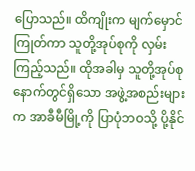ပြောသည်။ ထိကျိုးက မျက်မှောင်ကြုတ်ကာ သူတို့အုပ်စုကို လှမ်းကြည့်သည်။ ထိုအခါမှ သူတို့အုပ်စု နောက်တွင်ရှိသော အဖွဲ့အစည်းများက အာခီမီမြို့ကို ပြာပုံဘဝသို့ ပို့နိုင်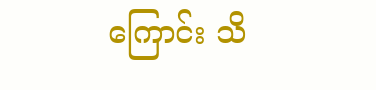ကြောင်း သိ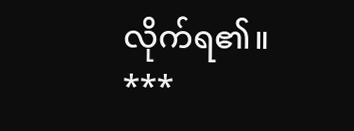လိုက်ရ၏။
***